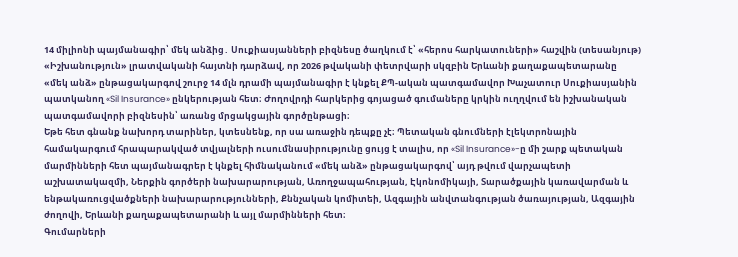14 միլիոնի պայմանագիր՝ մեկ անձից․ Սուքիասյանների բիզնեսը ծաղկում է՝ «հերոս հարկատուների» հաշվին (տեսանյութ)
«Իշխանություն» լրատվականի հայտնի դարձավ, որ 2026 թվականի փետրվարի սկզբին Երևանի քաղաքապետարանը «մեկ անձ» ընթացակարգով շուրջ 14 մլն դրամի պայմանագիր է կնքել ՔՊ-ական պատգամավոր Խաչատուր Սուքիասյանին պատկանող «Sil Insurance» ընկերության հետ։ Ժողովրդի հարկերից գոյացած գումաները կրկին ուղղվում են իշխանական պատգամավորի բիզնեսին՝ առանց մրցակցային գործընթացի։
Եթե հետ գնանք նախորդ տարիներ, կտեսնենք, որ սա առաջին դեպքը չէ։ Պետական գնումների էլեկտրոնային համակարգում հրապարակված տվյալների ուսումնասիրությունը ցույց է տալիս, որ «Sil Insurance»-ը մի շարք պետական մարմինների հետ պայմանագրեր է կնքել հիմնականում «մեկ անձ» ընթացակարգով՝ այդ թվում վարչապետի աշխատակազմի, Ներքին գործերի նախարարության, Առողջապահության, Էկոնոմիկայի, Տարածքային կառավարման և ենթակառուցվածքների նախարարությունների, Քննչական կոմիտեի, Ազգային անվտանգության ծառայության, Ազգային ժողովի, Երևանի քաղաքապետարանի և այլ մարմինների հետ։
Գումարների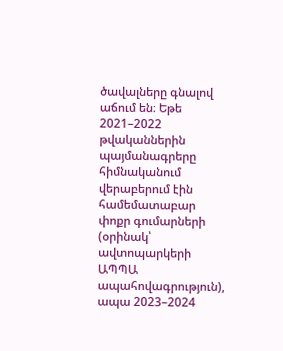ծավալները գնալով աճում են։ Եթե 2021–2022 թվականներին պայմանագրերը հիմնականում վերաբերում էին համեմատաբար փոքր գումարների (օրինակ՝ ավտոպարկերի ԱՊՊԱ ապահովագրություն), ապա 2023–2024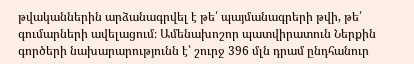թվականներին արձանագրվել է թե՛ պայմանագրերի թվի, թե՛ գումարների ավելացում։ Ամենախոշոր պատվիրատուն Ներքին գործերի նախարարությունն է՝ շուրջ 396 մլն դրամ ընդհանուր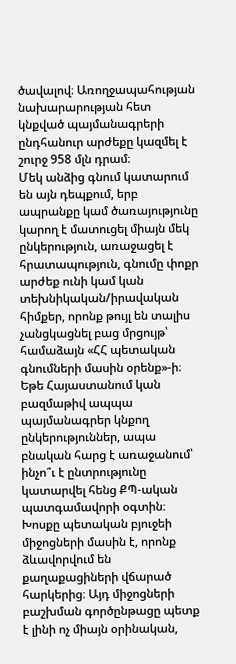ծավալով։ Առողջապահության նախարարության հետ կնքված պայմանագրերի ընդհանուր արժեքը կազմել է շուրջ 958 մլն դրամ։
Մեկ անձից գնում կատարում են այն դեպքում, երբ ապրանքը կամ ծառայությունը կարող է մատուցել միայն մեկ ընկերություն, առաջացել է հրատապություն, գնումը փոքր արժեք ունի կամ կան տեխնիկական/իրավական հիմքեր, որոնք թույլ են տալիս չանցկացնել բաց մրցույթ՝ համաձայն «ՀՀ պետական գնումների մասին օրենք»-ի։ Եթե Հայաստանում կան բազմաթիվ ապպա պայմանագրեր կնքող ընկերություններ, ապա բնական հարց է առաջանում՝ ինչո՞ւ է ընտրությունը կատարվել հենց ՔՊ-ական պատգամավորի օգտին։ Խոսքը պետական բյուջեի միջոցների մասին է, որոնք ձևավորվում են քաղաքացիների վճարած հարկերից։ Այդ միջոցների բաշխման գործընթացը պետք է լինի ոչ միայն օրինական,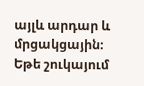այլև արդար և մրցակցային։
Եթե շուկայում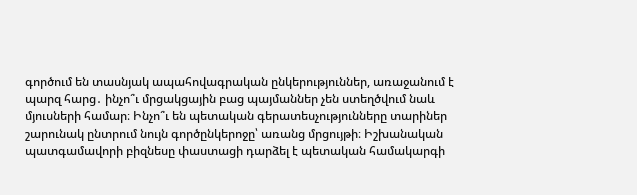գործում են տասնյակ ապահովագրական ընկերություններ, առաջանում է պարզ հարց․ ինչո՞ւ մրցակցային բաց պայմաններ չեն ստեղծվում նաև մյուսների համար։ Ինչո՞ւ են պետական գերատեսչությունները տարիներ շարունակ ընտրում նույն գործընկերոջը՝ առանց մրցույթի։ Իշխանական պատգամավորի բիզնեսը փաստացի դարձել է պետական համակարգի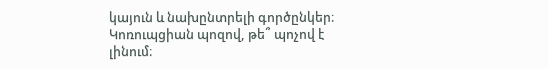կայուն և նախընտրելի գործընկեր։ Կոռուպցիան պոզով, թե՞ պոչով է լինում։